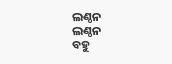ଲଣ୍ଠନ
ଲଣ୍ଠନ
ବହୁ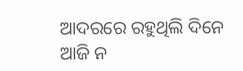ଆଦରରେ ରହୁଥିଲି ଦିନେ
ଆଜି ନ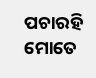ପଚାରହି ମୋତେ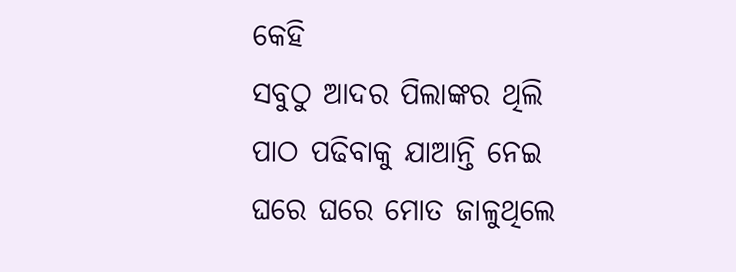କେହି
ସବୁଠୁ ଆଦର ପିଲାଙ୍କର ଥିଲି
ପାଠ ପଢିବାକୁ ଯାଆନ୍ତି ନେଇ
ଘରେ ଘରେ ମୋତ ଜାଳୁଥିଲେ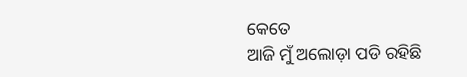କେତେ
ଆଜି ମୁଁ ଅଲୋଡ଼ା ପଡି ରହିଛି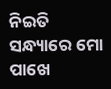ନିଇତି ସନ୍ଧ୍ୟାରେ ମୋ ପାଖେ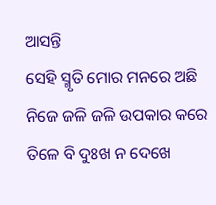ଆସନ୍ତି
ସେହି ସ୍ମୃତି ମୋର ମନରେ ଅଛି
ନିଜେ ଜଳି ଜଳି ଉପକାର କରେ
ତିଳେ ବି ଦୁଃଖ ନ ଦେଖେ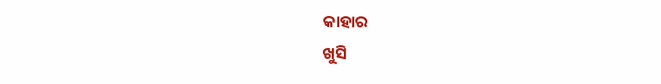କାହାର
ଖୁସି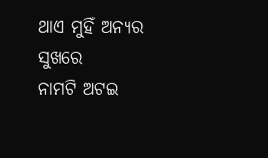ଥାଏ ମୁହିଁ ଅନ୍ୟର ସୁଖରେ
ନାମଟି ଅଟଇ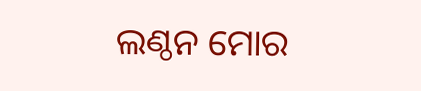ଲଣ୍ଠନ ମୋର